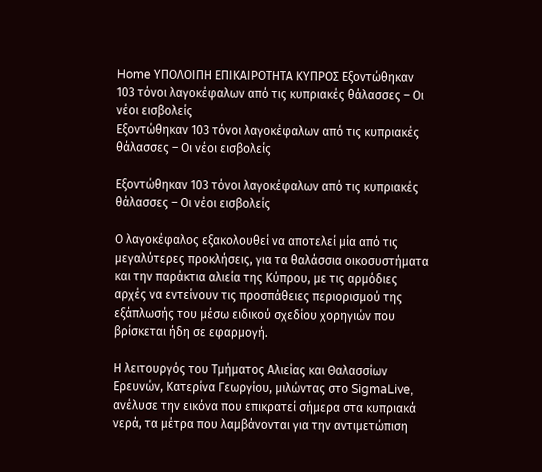Home ΥΠΟΛΟΙΠΗ ΕΠΙΚΑΙΡΟΤΗΤΑ ΚΥΠΡΟΣ Εξοντώθηκαν 103 τόνοι λαγοκέφαλων από τις κυπριακές θάλασσες – Οι νέοι εισβολείς
Εξοντώθηκαν 103 τόνοι λαγοκέφαλων από τις κυπριακές θάλασσες – Οι νέοι εισβολείς

Εξοντώθηκαν 103 τόνοι λαγοκέφαλων από τις κυπριακές θάλασσες – Οι νέοι εισβολείς

Ο λαγοκέφαλος εξακολουθεί να αποτελεί μία από τις μεγαλύτερες προκλήσεις, για τα θαλάσσια οικοσυστήματα και την παράκτια αλιεία της Κύπρου, με τις αρμόδιες αρχές να εντείνουν τις προσπάθειες περιορισμού της εξάπλωσής του μέσω ειδικού σχεδίου χορηγιών που βρίσκεται ήδη σε εφαρμογή.

Η λειτουργός του Τμήματος Αλιείας και Θαλασσίων Ερευνών, Κατερίνα Γεωργίου, μιλώντας στο SigmaLive, ανέλυσε την εικόνα που επικρατεί σήμερα στα κυπριακά νερά, τα μέτρα που λαμβάνονται για την αντιμετώπιση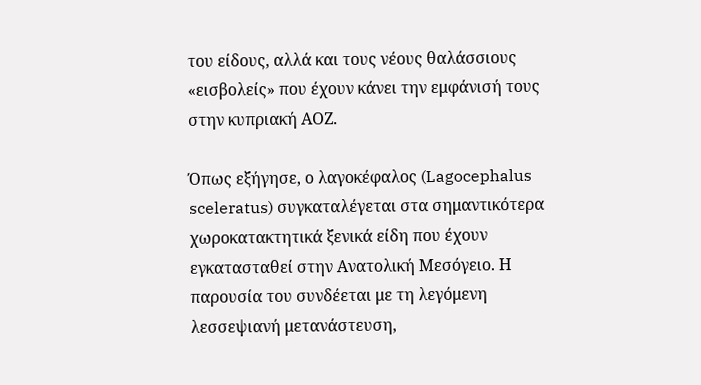του είδους, αλλά και τους νέους θαλάσσιους «εισβολείς» που έχουν κάνει την εμφάνισή τους στην κυπριακή ΑΟΖ.

Όπως εξήγησε, ο λαγοκέφαλος (Lagocephalus sceleratus) συγκαταλέγεται στα σημαντικότερα χωροκατακτητικά ξενικά είδη που έχουν εγκατασταθεί στην Ανατολική Μεσόγειο. Η παρουσία του συνδέεται με τη λεγόμενη λεσσεψιανή μετανάστευση,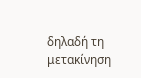δηλαδή τη μετακίνηση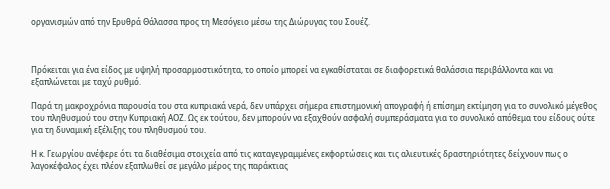οργανισμών από την Ερυθρά Θάλασσα προς τη Μεσόγειο μέσω της Διώρυγας του Σουέζ.



Πρόκειται για ένα είδος με υψηλή προσαρμοστικότητα, το οποίο μπορεί να εγκαθίσταται σε διαφορετικά θαλάσσια περιβάλλοντα και να εξαπλώνεται με ταχύ ρυθμό.

Παρά τη μακροχρόνια παρουσία του στα κυπριακά νερά, δεν υπάρχει σήμερα επιστημονική απογραφή ή επίσημη εκτίμηση για το συνολικό μέγεθος του πληθυσμού του στην Κυπριακή ΑΟΖ. Ως εκ τούτου, δεν μπορούν να εξαχθούν ασφαλή συμπεράσματα για το συνολικό απόθεμα του είδους ούτε για τη δυναμική εξέλιξης του πληθυσμού του.

Η κ. Γεωργίου ανέφερε ότι τα διαθέσιμα στοιχεία από τις καταγεγραμμένες εκφορτώσεις και τις αλιευτικές δραστηριότητες δείχνουν πως ο λαγοκέφαλος έχει πλέον εξαπλωθεί σε μεγάλο μέρος της παράκτιας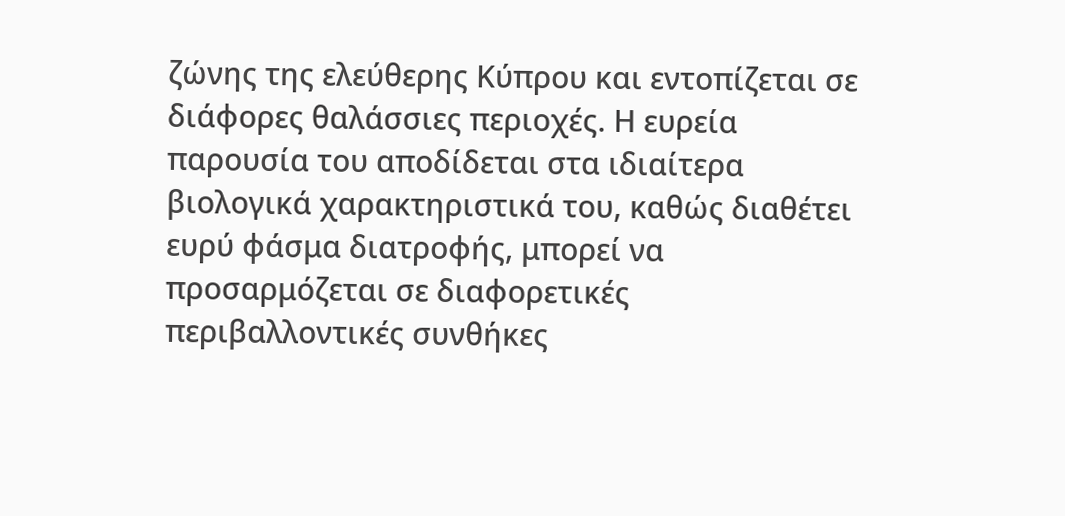ζώνης της ελεύθερης Κύπρου και εντοπίζεται σε διάφορες θαλάσσιες περιοχές. Η ευρεία παρουσία του αποδίδεται στα ιδιαίτερα βιολογικά χαρακτηριστικά του, καθώς διαθέτει ευρύ φάσμα διατροφής, μπορεί να προσαρμόζεται σε διαφορετικές περιβαλλοντικές συνθήκες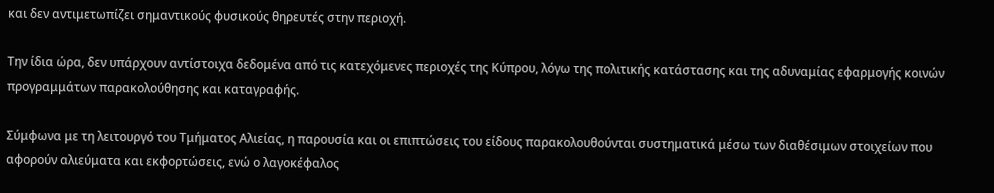και δεν αντιμετωπίζει σημαντικούς φυσικούς θηρευτές στην περιοχή.

Την ίδια ώρα, δεν υπάρχουν αντίστοιχα δεδομένα από τις κατεχόμενες περιοχές της Κύπρου, λόγω της πολιτικής κατάστασης και της αδυναμίας εφαρμογής κοινών προγραμμάτων παρακολούθησης και καταγραφής.

Σύμφωνα με τη λειτουργό του Τμήματος Αλιείας, η παρουσία και οι επιπτώσεις του είδους παρακολουθούνται συστηματικά μέσω των διαθέσιμων στοιχείων που αφορούν αλιεύματα και εκφορτώσεις, ενώ ο λαγοκέφαλος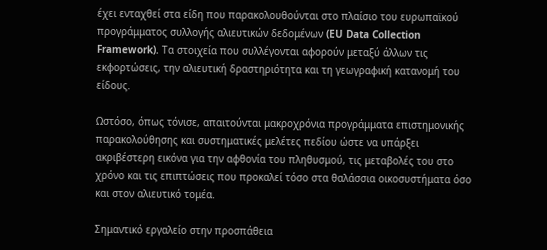έχει ενταχθεί στα είδη που παρακολουθούνται στο πλαίσιο του ευρωπαϊκού προγράμματος συλλογής αλιευτικών δεδομένων (EU Data Collection Framework). Τα στοιχεία που συλλέγονται αφορούν μεταξύ άλλων τις εκφορτώσεις, την αλιευτική δραστηριότητα και τη γεωγραφική κατανομή του είδους.

Ωστόσο, όπως τόνισε, απαιτούνται μακροχρόνια προγράμματα επιστημονικής παρακολούθησης και συστηματικές μελέτες πεδίου ώστε να υπάρξει ακριβέστερη εικόνα για την αφθονία του πληθυσμού, τις μεταβολές του στο χρόνο και τις επιπτώσεις που προκαλεί τόσο στα θαλάσσια οικοσυστήματα όσο και στον αλιευτικό τομέα.

Σημαντικό εργαλείο στην προσπάθεια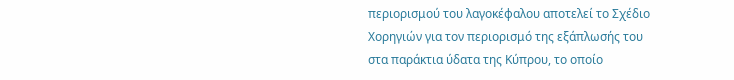περιορισμού του λαγοκέφαλου αποτελεί το Σχέδιο Χορηγιών για τον περιορισμό της εξάπλωσής του στα παράκτια ύδατα της Κύπρου, το οποίο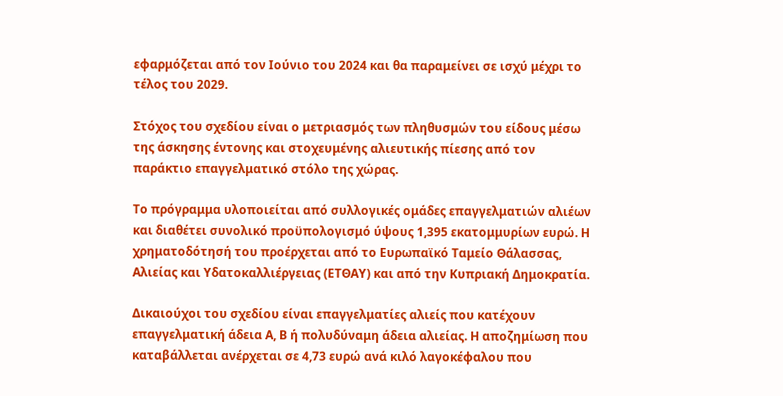εφαρμόζεται από τον Ιούνιο του 2024 και θα παραμείνει σε ισχύ μέχρι το τέλος του 2029.

Στόχος του σχεδίου είναι ο μετριασμός των πληθυσμών του είδους μέσω της άσκησης έντονης και στοχευμένης αλιευτικής πίεσης από τον παράκτιο επαγγελματικό στόλο της χώρας.

Το πρόγραμμα υλοποιείται από συλλογικές ομάδες επαγγελματιών αλιέων και διαθέτει συνολικό προϋπολογισμό ύψους 1,395 εκατομμυρίων ευρώ. Η χρηματοδότησή του προέρχεται από το Ευρωπαϊκό Ταμείο Θάλασσας, Αλιείας και Υδατοκαλλιέργειας (ΕΤΘΑΥ) και από την Κυπριακή Δημοκρατία.

Δικαιούχοι του σχεδίου είναι επαγγελματίες αλιείς που κατέχουν επαγγελματική άδεια Α, Β ή πολυδύναμη άδεια αλιείας. Η αποζημίωση που καταβάλλεται ανέρχεται σε 4,73 ευρώ ανά κιλό λαγοκέφαλου που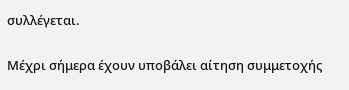συλλέγεται.

Μέχρι σήμερα έχουν υποβάλει αίτηση συμμετοχής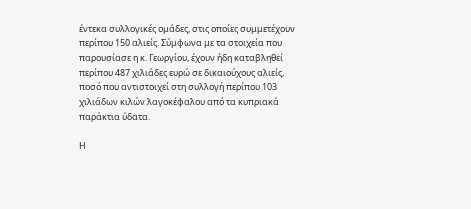έντεκα συλλογικές ομάδες, στις οποίες συμμετέχουν περίπου 150 αλιείς. Σύμφωνα με τα στοιχεία που παρουσίασε η κ. Γεωργίου, έχουν ήδη καταβληθεί περίπου 487 χιλιάδες ευρώ σε δικαιούχους αλιείς, ποσό που αντιστοιχεί στη συλλογή περίπου 103 χιλιάδων κιλών λαγοκέφαλου από τα κυπριακά παράκτια ύδατα.

Η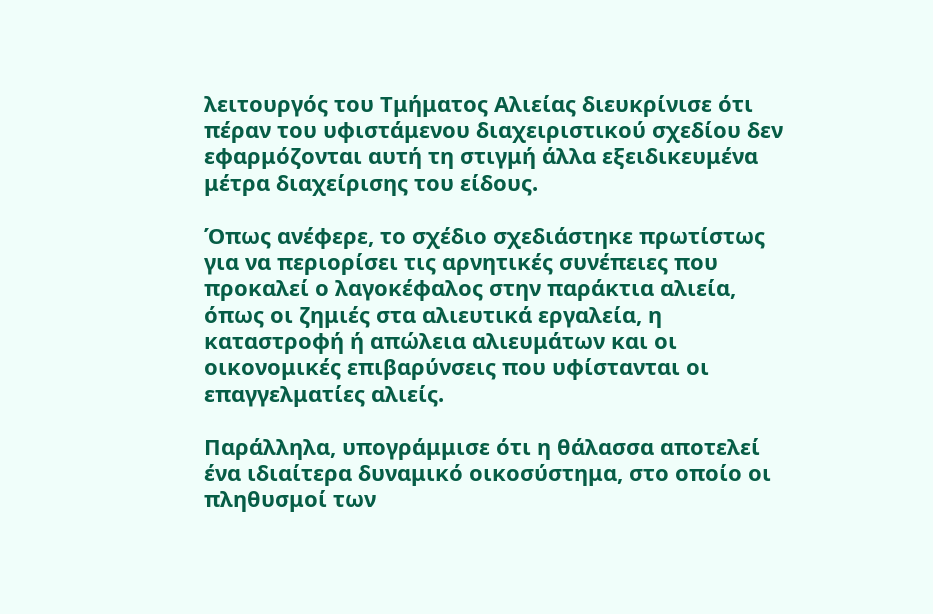λειτουργός του Τμήματος Αλιείας διευκρίνισε ότι πέραν του υφιστάμενου διαχειριστικού σχεδίου δεν εφαρμόζονται αυτή τη στιγμή άλλα εξειδικευμένα μέτρα διαχείρισης του είδους.

Όπως ανέφερε, το σχέδιο σχεδιάστηκε πρωτίστως για να περιορίσει τις αρνητικές συνέπειες που προκαλεί ο λαγοκέφαλος στην παράκτια αλιεία, όπως οι ζημιές στα αλιευτικά εργαλεία, η καταστροφή ή απώλεια αλιευμάτων και οι οικονομικές επιβαρύνσεις που υφίστανται οι επαγγελματίες αλιείς.

Παράλληλα, υπογράμμισε ότι η θάλασσα αποτελεί ένα ιδιαίτερα δυναμικό οικοσύστημα, στο οποίο οι πληθυσμοί των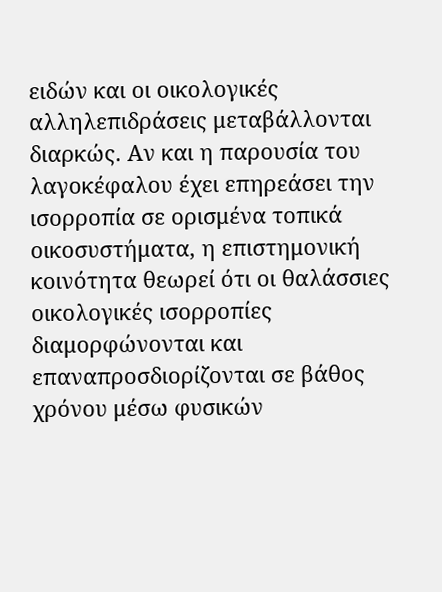ειδών και οι οικολογικές αλληλεπιδράσεις μεταβάλλονται διαρκώς. Αν και η παρουσία του λαγοκέφαλου έχει επηρεάσει την ισορροπία σε ορισμένα τοπικά οικοσυστήματα, η επιστημονική κοινότητα θεωρεί ότι οι θαλάσσιες οικολογικές ισορροπίες διαμορφώνονται και επαναπροσδιορίζονται σε βάθος χρόνου μέσω φυσικών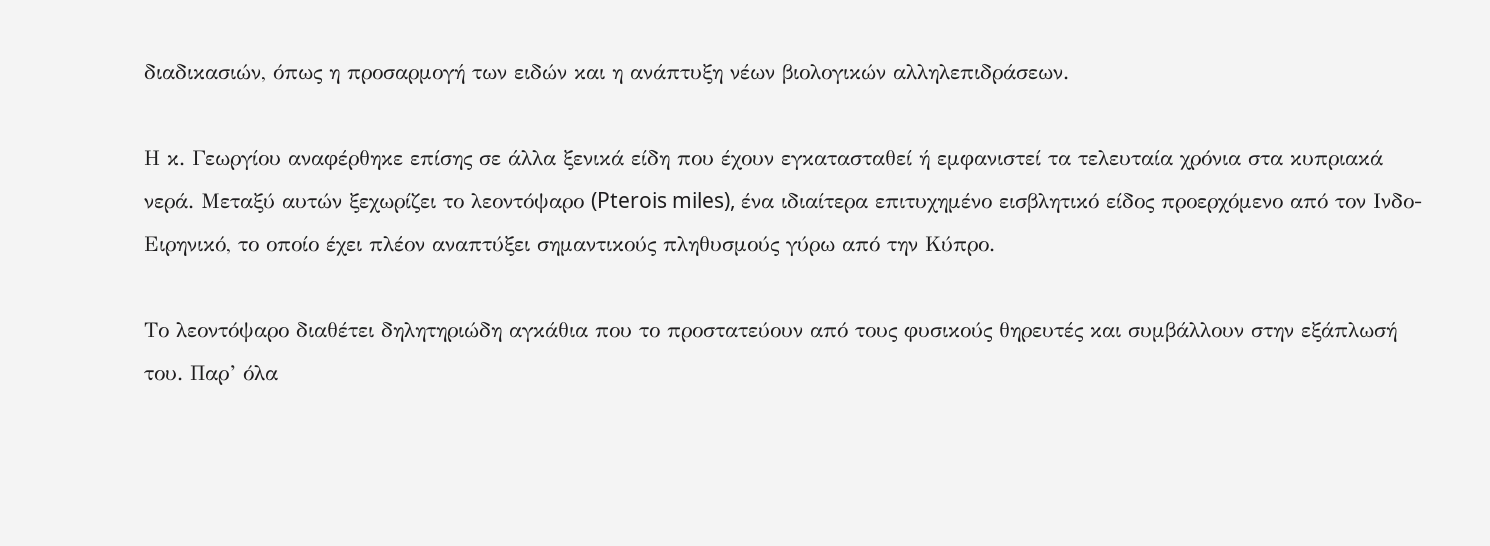διαδικασιών, όπως η προσαρμογή των ειδών και η ανάπτυξη νέων βιολογικών αλληλεπιδράσεων.

Η κ. Γεωργίου αναφέρθηκε επίσης σε άλλα ξενικά είδη που έχουν εγκατασταθεί ή εμφανιστεί τα τελευταία χρόνια στα κυπριακά νερά. Μεταξύ αυτών ξεχωρίζει το λεοντόψαρο (Pterois miles), ένα ιδιαίτερα επιτυχημένο εισβλητικό είδος προερχόμενο από τον Ινδο-Ειρηνικό, το οποίο έχει πλέον αναπτύξει σημαντικούς πληθυσμούς γύρω από την Κύπρο.

Το λεοντόψαρο διαθέτει δηλητηριώδη αγκάθια που το προστατεύουν από τους φυσικούς θηρευτές και συμβάλλουν στην εξάπλωσή του. Παρ’ όλα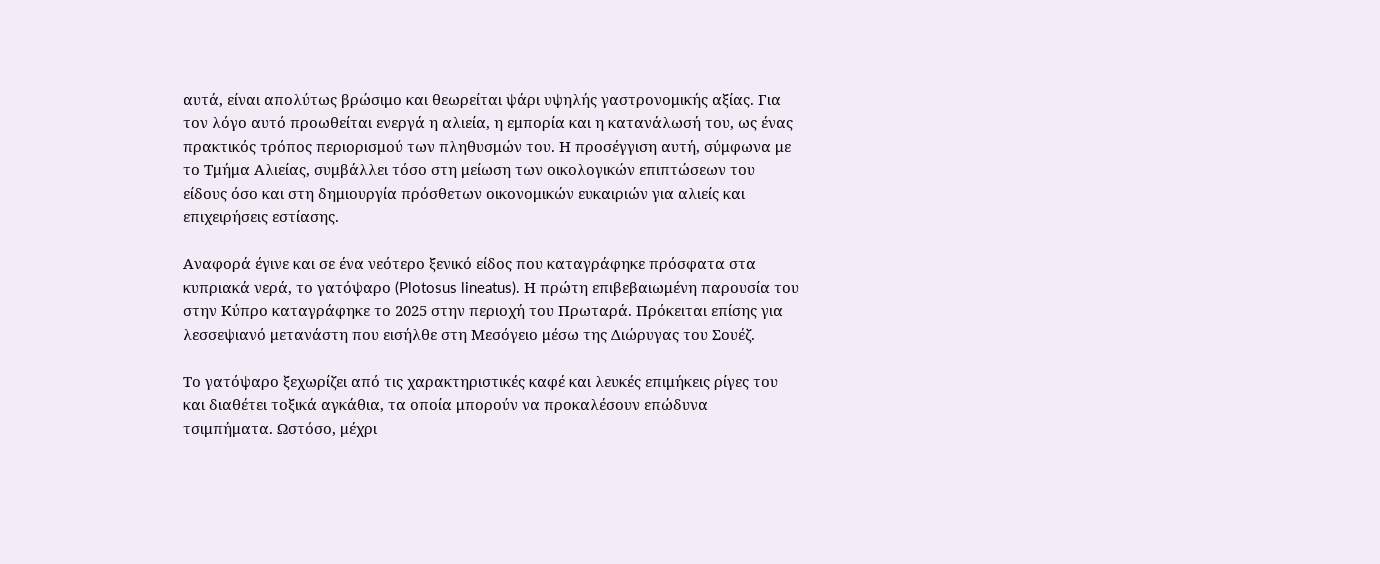αυτά, είναι απολύτως βρώσιμο και θεωρείται ψάρι υψηλής γαστρονομικής αξίας. Για τον λόγο αυτό προωθείται ενεργά η αλιεία, η εμπορία και η κατανάλωσή του, ως ένας πρακτικός τρόπος περιορισμού των πληθυσμών του. Η προσέγγιση αυτή, σύμφωνα με το Τμήμα Αλιείας, συμβάλλει τόσο στη μείωση των οικολογικών επιπτώσεων του είδους όσο και στη δημιουργία πρόσθετων οικονομικών ευκαιριών για αλιείς και επιχειρήσεις εστίασης.

Αναφορά έγινε και σε ένα νεότερο ξενικό είδος που καταγράφηκε πρόσφατα στα κυπριακά νερά, το γατόψαρο (Plotosus lineatus). Η πρώτη επιβεβαιωμένη παρουσία του στην Κύπρο καταγράφηκε το 2025 στην περιοχή του Πρωταρά. Πρόκειται επίσης για λεσσεψιανό μετανάστη που εισήλθε στη Μεσόγειο μέσω της Διώρυγας του Σουέζ.

Το γατόψαρο ξεχωρίζει από τις χαρακτηριστικές καφέ και λευκές επιμήκεις ρίγες του και διαθέτει τοξικά αγκάθια, τα οποία μπορούν να προκαλέσουν επώδυνα τσιμπήματα. Ωστόσο, μέχρι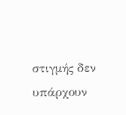στιγμής δεν υπάρχουν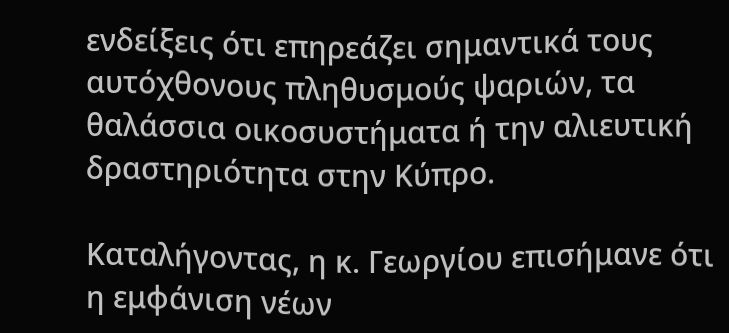ενδείξεις ότι επηρεάζει σημαντικά τους αυτόχθονους πληθυσμούς ψαριών, τα θαλάσσια οικοσυστήματα ή την αλιευτική δραστηριότητα στην Κύπρο.

Καταλήγοντας, η κ. Γεωργίου επισήμανε ότι η εμφάνιση νέων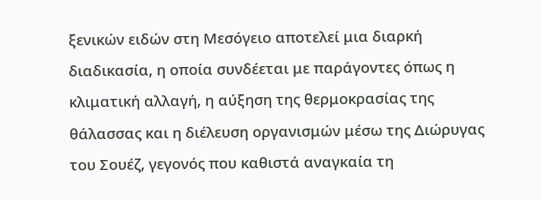ξενικών ειδών στη Μεσόγειο αποτελεί μια διαρκή διαδικασία, η οποία συνδέεται με παράγοντες όπως η κλιματική αλλαγή, η αύξηση της θερμοκρασίας της θάλασσας και η διέλευση οργανισμών μέσω της Διώρυγας του Σουέζ, γεγονός που καθιστά αναγκαία τη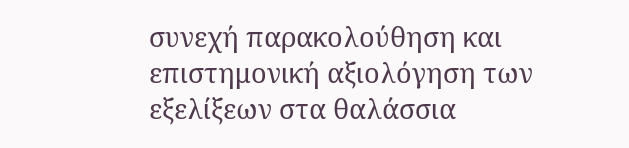συνεχή παρακολούθηση και επιστημονική αξιολόγηση των εξελίξεων στα θαλάσσια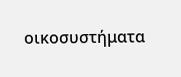οικοσυστήματα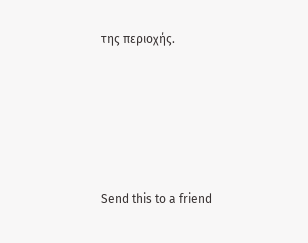της περιοχής.





Send this to a friend